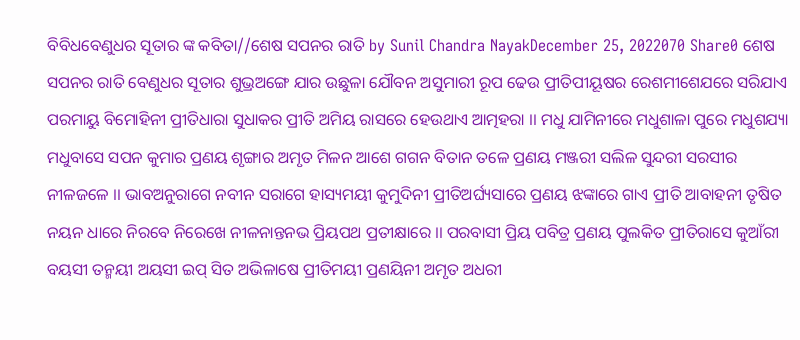ବିବିଧବେଣୁଧର ସୂତାର ଙ୍କ କବିତା//ଶେଷ ସପନର ରାତି by Sunil Chandra NayakDecember 25, 2022070 Share0 ଶେଷ ସପନର ରାତି ବେଣୁଧର ସୂତାର ଶୁଭ୍ରଅଙ୍ଗେ ଯାର ଉଛୁଳା ଯୌବନ ଅସୁମାରୀ ରୂପ ଢେଉ ପ୍ରୀତିପୀୟୂଷର ରେଶମୀଶେଯରେ ସରିଯାଏ ପରମାୟୁ ବିମୋହିନୀ ପ୍ରୀତିଧାରା ସୁଧାକର ପ୍ରୀତି ଅମିୟ ରାସରେ ହେଉଥାଏ ଆତ୍ମହରା ।। ମଧୁ ଯାମିନୀରେ ମଧୁଶାଳା ପୁରେ ମଧୁଶଯ୍ୟା ମଧୁବାସେ ସପନ କୁମାର ପ୍ରଣୟ ଶୃଙ୍ଗାର ଅମୃତ ମିଳନ ଆଶେ ଗଗନ ବିତାନ ତଳେ ପ୍ରଣୟ ମଞ୍ଜରୀ ସଲିଳ ସୁନ୍ଦରୀ ସରସୀର ନୀଳଜଳେ ।। ଭାବଅନୁରାଗେ ନବୀନ ସରାଗେ ହାସ୍ୟମୟୀ କୁମୁଦିନୀ ପ୍ରୀତିଅର୍ଘ୍ୟସାରେ ପ୍ରଣୟ ଝଙ୍କାରେ ଗାଏ ପ୍ରୀତି ଆବାହନୀ ତୃଷିତ ନୟନ ଧାରେ ନିରବେ ନିରେଖେ ନୀଳନାନ୍ତନଭ ପ୍ରିୟପଥ ପ୍ରତୀକ୍ଷାରେ ।। ପରବାସୀ ପ୍ରିୟ ପବିତ୍ର ପ୍ରଣୟ ପୁଲକିତ ପ୍ରୀତିରାସେ କୁଆଁରୀ ବୟସୀ ତନ୍ମୟୀ ଅୟସୀ ଇପ୍ ସିତ ଅଭିଳାଷେ ପ୍ରୀତିମୟୀ ପ୍ରଣୟିନୀ ଅମୃତ ଅଧରୀ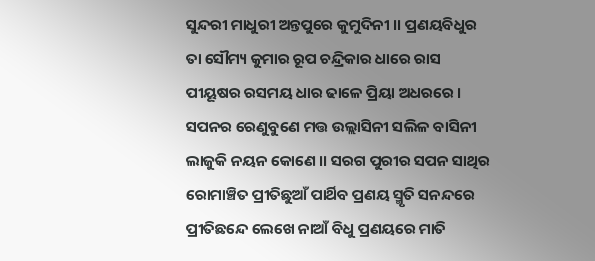ସୁନ୍ଦରୀ ମାଧୁରୀ ଅନ୍ତପୁରେ କୁମୁଦିନୀ ।। ପ୍ରଣୟବିଧୁର ତା ସୌମ୍ୟ କୁମାର ରୂପ ଚନ୍ଦ୍ରିକାର ଧାରେ ରାସ ପୀୟୂଷର ରସମୟ ଧାର ଢାଳେ ପ୍ରିୟା ଅଧରରେ । ସପନର ରେଣୁବୁଣେ ମତ୍ତ ଉଲ୍ଲାସିନୀ ସଲିଳ ବାସିନୀ ଲାଜୁକି ନୟନ କୋଣେ ।। ସରଗ ପୁରୀର ସପନ ସାଥିର ରୋମାଞ୍ଚିତ ପ୍ରୀତିଛୁଆଁ ପାର୍ଥିବ ପ୍ରଣୟ ସ୍ମୃତି ସନନ୍ଦରେ ପ୍ରୀତିଛନ୍ଦେ ଲେଖେ ନାଆଁ ବିଧୁ ପ୍ରଣୟରେ ମାତି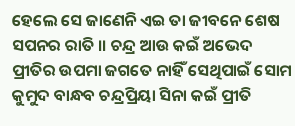ହେଲେ ସେ ଜାଣେନି ଏଇ ତା ଜୀବନେ ଶେଷ ସପନର ରାତି ।। ଚନ୍ଦ୍ର ଆଉ କଇଁ ଅଭେଦ ପ୍ରୀତିର ଉପମା ଜଗତେ ନାହିଁ ସେଥିପାଇଁ ସୋମ କୁମୁଦ ବାନ୍ଧବ ଚନ୍ଦ୍ରପ୍ରିୟା ସିନା କଇଁ ପ୍ରୀତି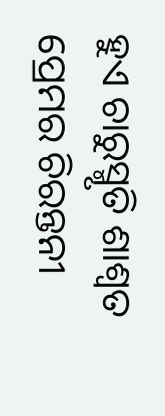ହୁଏ ଚାରୁସ୍ମୃତି ଶାଶ୍ବତ ପ୍ରେମର ଚିରନ୍ତନୀ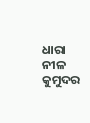ଧାରା ନୀଳ କୁମୁଦର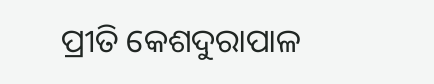ପ୍ରୀତି କେଶଦୁରାପାଳ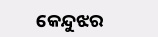କେନ୍ଦୁଝର